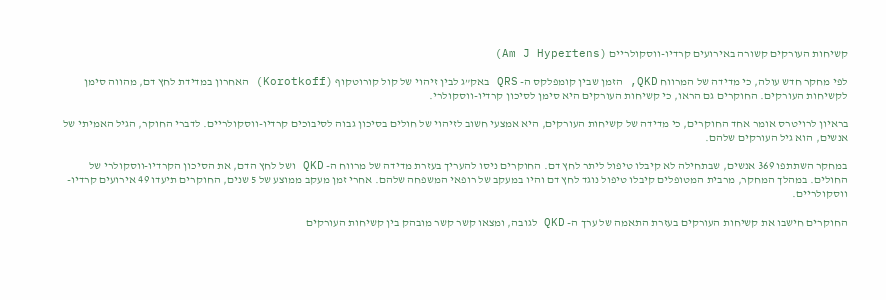קשיחות העורקים קשורה באירועים קרדיו-ווסקולריים (Am J Hypertens)

לפי מחקר חדש עולה, כי מדידה של המרווח QKD, הזמן שבין קומפלקס ה- QRS באק”ג לבין זיהוי של קול קורוטקוף (Korotkoff) האחרון במדידת לחץ דם, מהווה סימן לקשיחות העורקים. החוקרים גם הראו, כי קשיחות העורקים היא סימן לסיכון קרדיו-ווסקולרי.

בראיון לרויטרס אומר אחד החוקרים, כי מדידה של קשיחות העורקים, היא אמצעי חשוב לזיהוי של חולים בסיכון גבוה לסיבוכים קרדיו-ווסקולריים. לדברי החוקר, הגיל האמיתי של אנשים, הוא גיל העורקים שלהם.

במחקר השתתפו 369 אנשים, שבתחילה לא קיבלו טיפול ליתר לחץ דם. החוקרים ניסו להעריך בעזרת מדידה של מרווח ה- QKD ושל לחץ הדם, את הסיכון הקרדיו-ווסקולרי של החולים. במהלך המחקר, מרבית המטופלים קיבלו טיפול נוגד לחץ דם והיו במעקב של רופאי המשפחה שלהם. אחרי זמן מעקב ממוצע של 5 שנים, החוקרים תיעדו 49 אירועים קרדיו-ווסקולריים.

החוקרים חישבו את קשיחות העורקים בעזרת התאמה של ערך ה- QKD לגובה, ומצאו קשר קשר מובהק בין קשיחות העורקים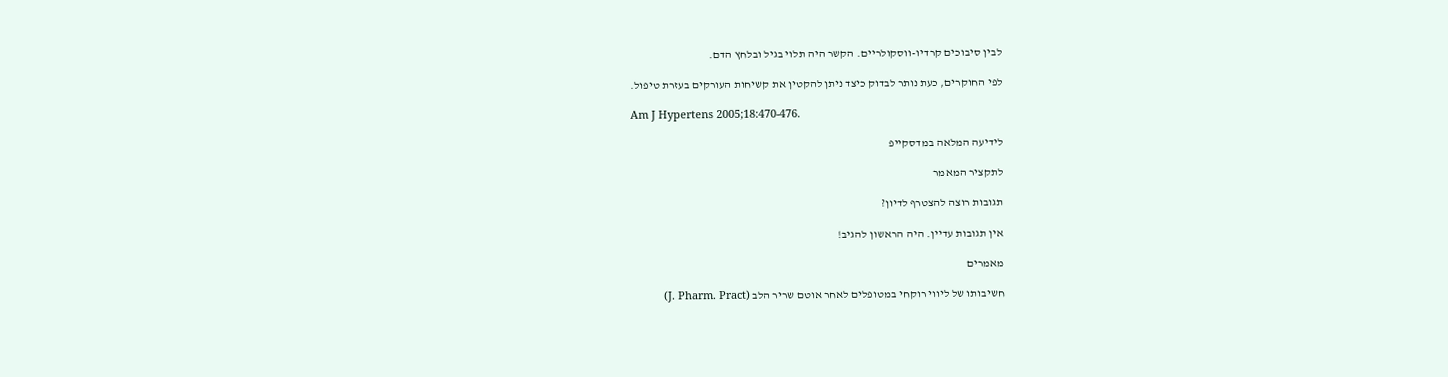לבין סיבוכים קרדיו-ווסקולריים. הקשר היה תלוי בגיל ובלחץ הדם.

לפי החוקרים, כעת נותר לבדוק כיצד ניתן להקטין את קשיחות העורקים בעזרת טיפול.

Am J Hypertens 2005;18:470-476.

לידיעה המלאה במדסקייפ

לתקציר המאמר

תגובות רוצה להצטרף לדיון?

אין תגובות עדיין. היה הראשון להגיב!

מאמרים

חשיבותו של ליווי רוקחי במטופלים לאחר אוטם שריר הלב (J. Pharm. Pract)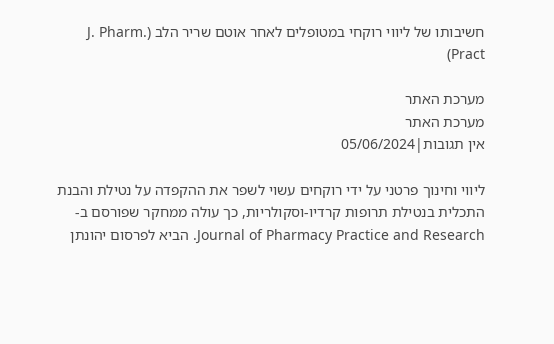חשיבותו של ליווי רוקחי במטופלים לאחר אוטם שריר הלב (J. Pharm. Pract)

מערכת האתר
מערכת האתר
אין תגובות|05/06/2024

ליווי וחינוך פרטני על ידי רוקחים עשוי לשפר את ההקפדה על נטילת והבנת התכלית בנטילת תרופות קרדיו-וסקולריות, כך עולה ממחקר שפורסם ב-Journal of Pharmacy Practice and Research. הביא לפרסום יהונתן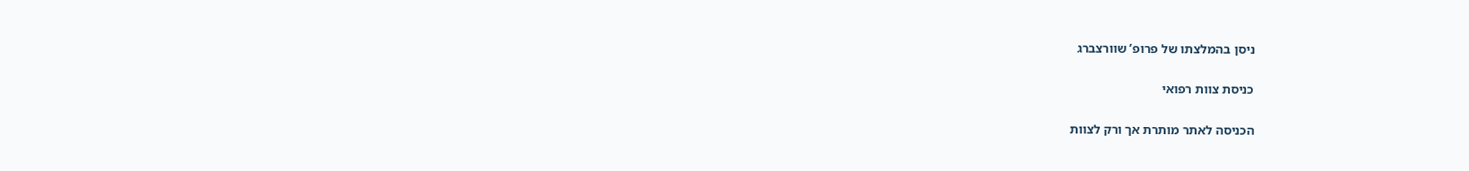ניסן בהמלצתו של פרופ’ שוורצברג

כניסת צוות רפואי

הכניסה לאתר מותרת אך ורק לצוות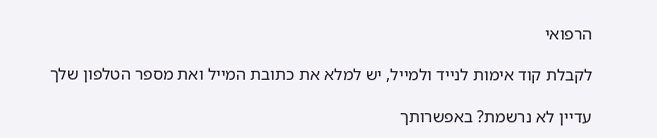הרפואי

לקבלת קוד אימות לנייד ולמייל, יש למלא את כתובת המייל ואת מספר הטלפון שלך

עדיין לא נרשמת? באפשרותך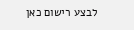לבצע רישום כאן